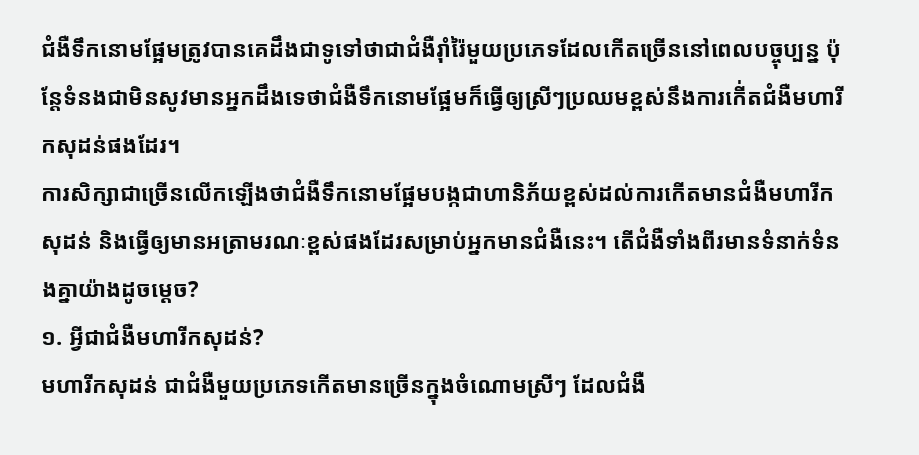ជំងឺទឹកនោមផ្អែមត្រូវបានគេដឹងជាទូទៅថាជាជំងឺរ៉ាំរ៉ៃមួយប្រភេទដែលកើតច្រើននៅពេលបច្ចុប្បន្ន ប៉ុន្តែទំនងជាមិនសូវមានអ្នកដឹងទេថាជំងឺទឹកនោមផ្អែមក៏ធ្វើឲ្យស្រីៗប្រឈមខ្ពស់នឹងការកើ់តជំងឺមហារីកសុដន់ផងដែរ។
ការសិក្សាជាច្រើនលើកឡើងថាជំងឺទឹកនោមផ្អែមបង្កជាហានិភ័យខ្ពស់ដល់ការកើតមានជំងឺមហារីកសុដន់ និងធ្វើឲ្យមានអត្រាមរណៈខ្ពស់ផងដែរសម្រាប់អ្នកមានជំងឺនេះ។ តើជំងឺទាំងពីរមានទំនាក់ទំនងគ្នាយ៉ាងដូចម្ដេច?
១. អ្វីជាជំងឺមហារីកសុដន់?
មហារីកសុដន់ ជាជំងឺមួយប្រភេទកើតមានច្រើនក្នុងចំណោមស្រីៗ ដែលជំងឺ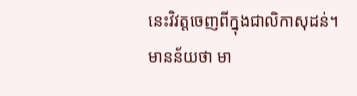នេះវិវត្តចេញពីក្នុងជាលិកាសុដន់។ មានន័យថា មា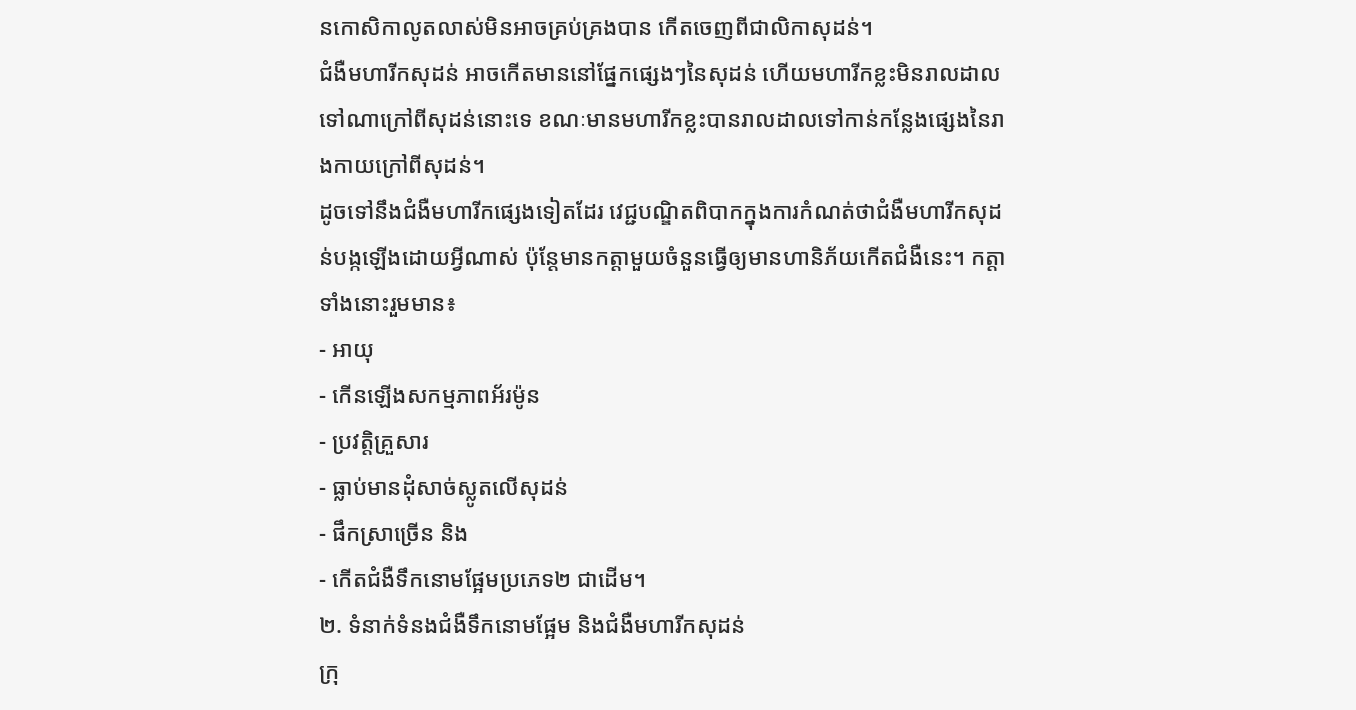នកោសិកាលូតលាស់មិនអាចគ្រប់គ្រងបាន កើតចេញពីជាលិកាសុដន់។
ជំងឺមហារីកសុដន់ អាចកើតមាននៅផ្នែកផ្សេងៗនៃសុដន់ ហើយមហារីកខ្លះមិនរាលដាលទៅណាក្រៅពីសុដន់នោះទេ ខណៈមានមហារីកខ្លះបានរាលដាលទៅកាន់កន្លែងផ្សេងនៃរាងកាយក្រៅពីសុដន់។
ដូចទៅនឹងជំងឺមហារីកផ្សេងទៀតដែរ វេជ្ជបណ្ឌិតពិបាកក្នុងការកំណត់ថាជំងឺមហារីកសុដន់បង្កឡើងដោយអ្វីណាស់ ប៉ុន្តែមានកត្តាមួយចំនួនធ្វើឲ្យមានហានិភ័យកើតជំងឺនេះ។ កត្តាទាំងនោះរួមមាន៖
- អាយុ
- កើនឡើងសកម្មភាពអ័រម៉ូន
- ប្រវត្តិគ្រួសារ
- ធ្លាប់មានដុំសាច់ស្លូតលើសុដន់
- ផឹកស្រាច្រើន និង
- កើតជំងឺទឹកនោមផ្អែមប្រភេទ២ ជាដើម។
២. ទំនាក់ទំនងជំងឺទឹកនោមផ្អែម និងជំងឺមហារីកសុដន់
ក្រុ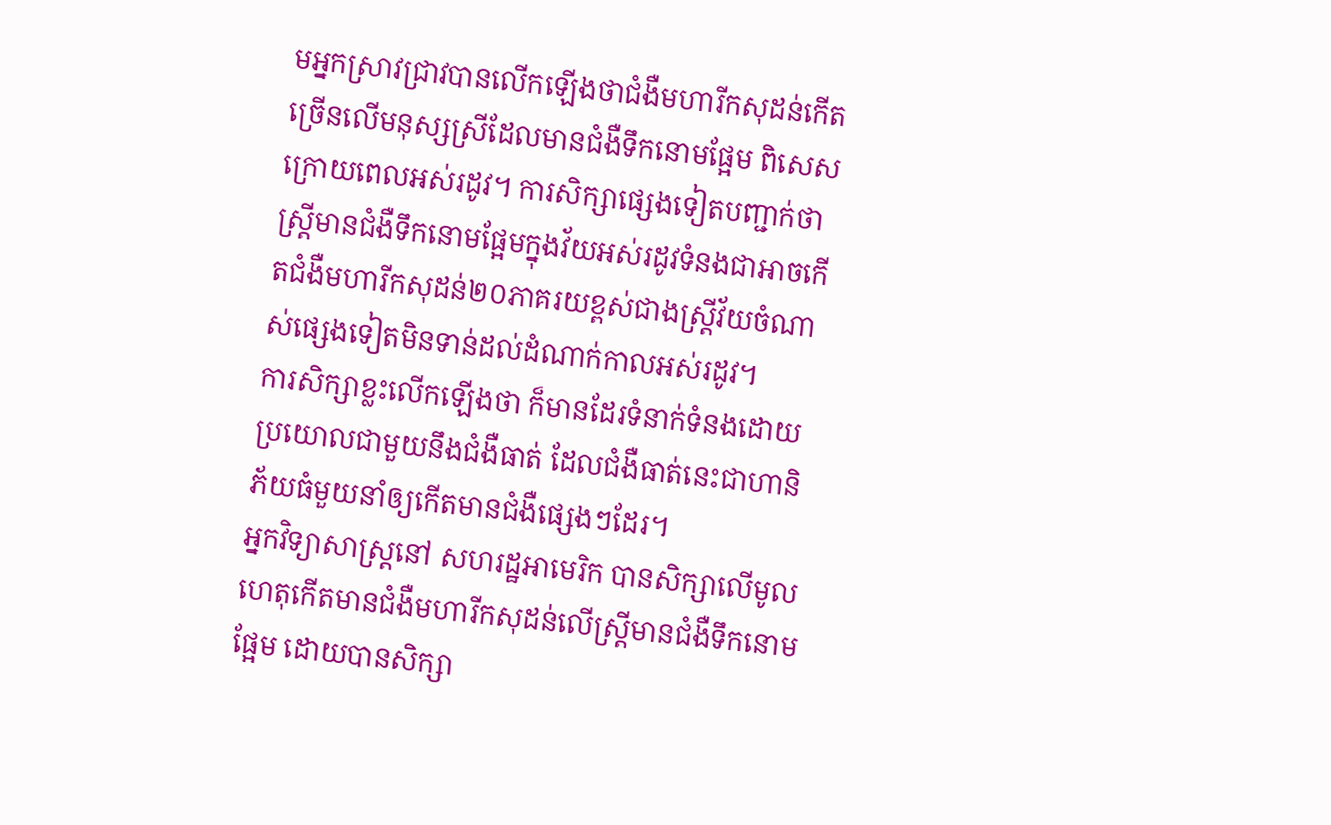មអ្នកស្រាវជ្រាវបានលើកឡើងថាជំងឺមហារីកសុដន់កើតច្រើនលើមនុស្សស្រីដែលមានជំងឺទឹកនោមផ្អែម ពិសេសក្រោយពេលអស់រដូវ។ ការសិក្សាផ្សេងទៀតបញ្ជាក់ថាស្រ្តីមានជំងឺទឹកនោមផ្អែមក្នុងវ័យអស់រដូវទំនងជាអាចកើតជំងឺមហារីកសុដន់២០ភាគរយខ្ពស់ជាងស្រ្តីវ័យចំណាស់ផ្សេងទៀតមិនទាន់ដល់ដំណាក់កាលអស់រដូវ។
ការសិក្សាខ្លះលើកឡើងថា ក៏មានដែរទំនាក់ទំនងដោយប្រយោលជាមួយនឹងជំងឺធាត់ ដែលជំងឺធាត់នេះជាហានិភ័យធំមួយនាំឲ្យកើតមានជំងឺផ្សេងៗដែរ។
អ្នកវិទ្យាសាស្រ្តនៅ សហរដ្ឋអាមេរិក បានសិក្សាលើមូលហេតុកើតមានជំងឺមហារីកសុដន់លើស្រ្តីមានជំងឺទឹកនោមផ្អែម ដោយបានសិក្សា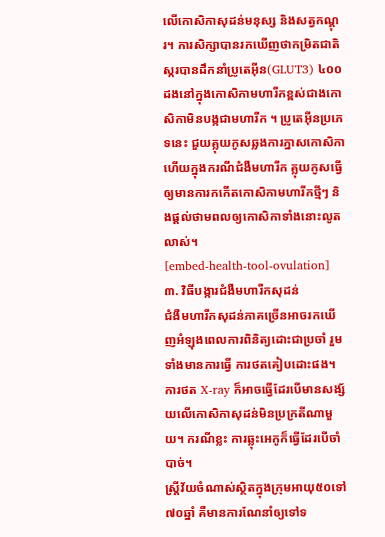លើកោសិកាសុដន់មនុស្ស និងសត្វកណ្ដុរ។ ការសិក្សាបានរកឃើញថាកម្រិតជាតិស្ករបានដឹកនាំប្រូតេអ៊ីន(GLUT3) ៤០០ ដងនៅក្នុងកោសិកាមហារីកខ្ពស់ជាងកោសិកាមិនបង្កជាមហារីក ។ ប្រូតេអ៊ីនប្រភេទនេះ ជួយគ្លុយកូសឆ្លងការភ្នាសកោសិកា ហើយក្នុងករណីជំងឺមហារីក គ្លុយកូសធ្វើឲ្យមានការកកើតកោសិកាមហារីកថ្មីៗ និងផ្ដល់ថាមពលឲ្យកោសិកាទាំងនោះលូតលាស់។
[embed-health-tool-ovulation]
៣. វិធីបង្ការជំងឺមហារីកសុដន់
ជំងឺមហារីកសុដន់ភាគច្រើនអាចរកឃើញអំឡុងពេលការពិនិត្យដោះជាប្រចាំ រួមទាំងមានការធ្វើ ការថតគៀបដោះផង។ ការថត X-ray ក៏អាចធ្វើដែរបើមានសង្ស័យលើកោសិកាសុដន់មិនប្រក្រតីណាមួយ។ ករណីខ្លះ ការឆ្លុះអេកូក៏ធ្វើដែរបើចាំបាច់។
ស្រ្តីវ័យចំណាស់ស្ថិតក្នុងក្រុមអាយុ៥០ទៅ៧០ឆ្នាំ គឺមានការណែនាំឲ្យទៅទ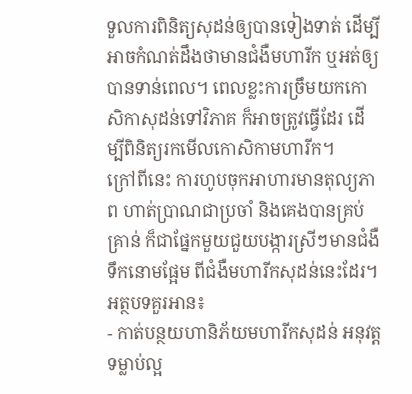ទួលការពិនិត្យសុដន់ឲ្យបានទៀងទាត់ ដើម្បីអាចកំណត់ដឹងថាមានជំងឺមហារីក ឬអត់ឲ្យបានទាន់ពេល។ ពេលខ្លះការច្រឹមយកកោសិកាសុដន់ទៅវិភាគ ក៏អាចត្រូវធ្វើដែរ ដើម្បីពិនិត្យរកមើលកោសិកាមហារីក។
ក្រៅពីនេះ ការហូបចុកអាហារមានតុល្យភាព ហាត់ប្រាណជាប្រចាំ និងគេងបានគ្រប់គ្រាន់ ក៏ជាផ្នែកមួយជួយបង្ការស្រីៗមានជំងឺទឹកនោមផ្អែម ពីជំងឺមហារីកសុដន់នេះដែរ។
អត្ថបទគួរអាន៖
- កាត់បន្ថយហានិភ័យមហារីកសុដន់ អនុវត្តទម្លាប់ល្អ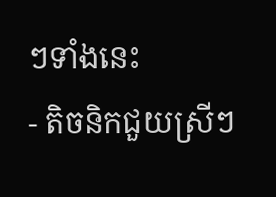ៗទាំងនេះ
- តិចនិកជួយស្រីៗ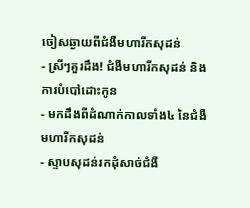ចៀសឆ្ងាយពីជំងឺមហារីកសុដន់
- ស្រីៗគួរដឹង! ជំងឺមហារីកសុដន់ និងការបំបៅដោះកូន
- មកដឹងពីដំណាក់កាលទាំង៤ នៃជំងឺមហារីកសុដន់
- ស្ទាបសុដន់រកដុំសាច់ជំងឺ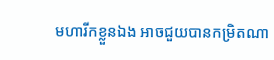មហារីកខ្លួនឯង អាចជួយបានកម្រិតណា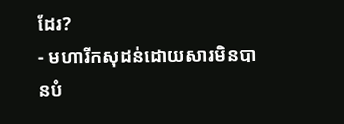ដែរ?
- មហារីកសុដន់ដោយសារមិនបានបំ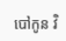បៅកូន វិ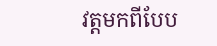វត្តមកពីបែប